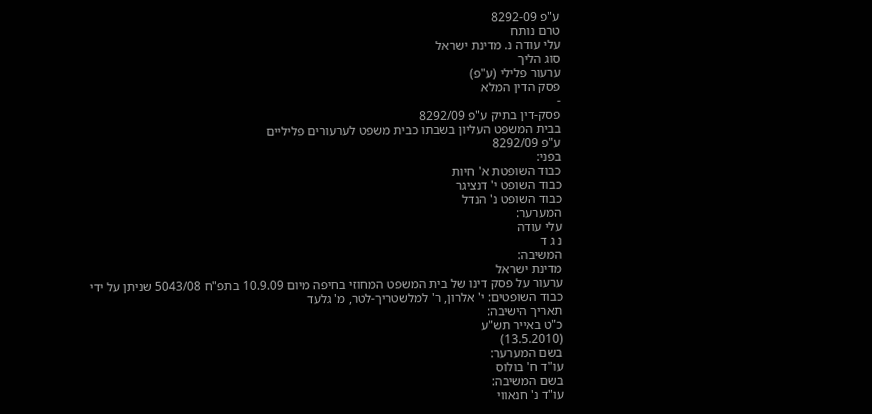ע"פ 8292-09
טרם נותח
עלי עודה נ. מדינת ישראל
סוג הליך
ערעור פלילי (ע"פ)
פסק הדין המלא
-
פסק-דין בתיק ע"פ 8292/09
בבית המשפט העליון בשבתו כבית משפט לערעורים פליליים
ע"פ 8292/09
בפני:
כבוד השופטת א' חיות
כבוד השופט י' דנציגר
כבוד השופט נ' הנדל
המערער:
עלי עודה
נ ג ד
המשיבה:
מדינת ישראל
ערעור על פסק דינו של בית המשפט המחוזי בחיפה מיום 10.9.09 בתפ"ח 5043/08 שניתן על ידי כבוד השופטים: י' אלרון, ר' למלשטריך-לטר, מ' גלעד
תאריך הישיבה:
כ"ט באייר תש"ע
(13.5.2010)
בשם המערער:
עו"ד ח' בולוס
בשם המשיבה:
עו"ד נ' חנאווי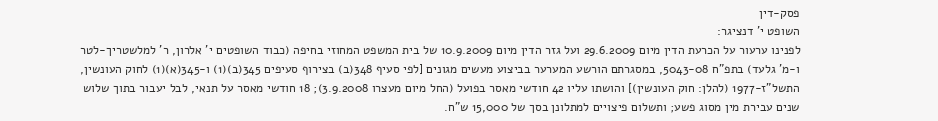פסק-דין
השופט י' דנציגר:
לפנינו ערעור על הכרעת הדין מיום 29.6.2009 ועל גזר הדין מיום 10.9.2009 של בית המשפט המחוזי בחיפה (כבוד השופטים י' אלרון, ר' למלשטריך-לטר ו-מ' גלעד) בתפ"ח 5043-08, במסגרתם הורשע המערער בביצוע מעשים מגונים [לפי סעיף 348(ב) בצירוף סעיפים 345(ב)(1) ו-345(א)(1) לחוק העונשין, התשל"ז-1977 (להלן: חוק העונשין)] והושתו עליו 42 חודשי מאסר בפועל (החל מיום מעצרו 3.9.2008); 18 חודשי מאסר על תנאי, לבל יעבור בתוך שלוש שנים עבירת מין מסוג פשע; ותשלום פיצויים למתלונן בסך של 15,000 ש"ח.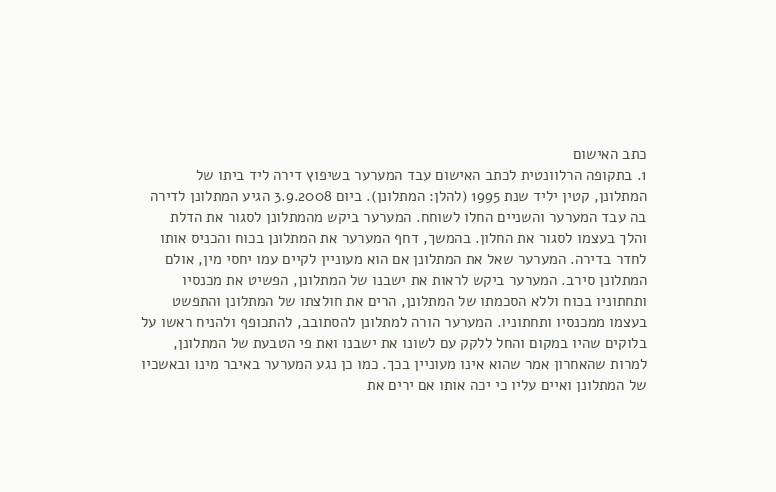כתב האישום
1. בתקופה הרלוונטית לכתב האישום עבד המערער בשיפוץ דירה ליד ביתו של המתלונן, קטין יליד שנת 1995 (להלן: המתלונן). ביום 3.9.2008 הגיע המתלונן לדירה בה עבד המערער והשניים החלו לשוחח. המערער ביקש מהמתלונן לסגור את הדלת והלך בעצמו לסגור את החלון. בהמשך, דחף המערער את המתלונן בכוח והכניס אותו לחדר בדירה. המערער שאל את המתלונן אם הוא מעוניין לקיים עמו יחסי מין, אולם המתלונן סירב. המערער ביקש לראות את ישבנו של המתלונן, הפשיט את מכנסיו ותחתוניו בכוח וללא הסכמתו של המתלונן, הרים את חולצתו של המתלונן והתפשט בעצמו ממכנסיו ותחתוניו. המערער הורה למתלונן להסתובב, להתכופף ולהניח ראשו על בלוקים שהיו במקום והחל ללקק עם לשונו את ישבנו ואת פי הטבעת של המתלונן, למרות שהאחרון אמר שהוא אינו מעוניין בכך. כמו כן נגע המערער באיבר מינו ובאשכיו של המתלונן ואיים עליו כי יכה אותו אם ירים את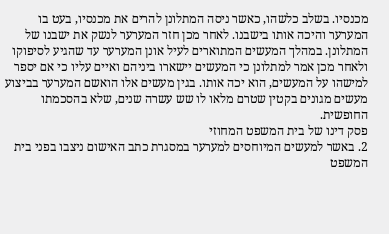מכנסיו. בשלב כלשהו, כאשר ניסה המתלונן להרים את מכנסיו, בעט בו המערער והיכה אותו בישבנו. לאחר מכן חזר המערער לנשק את ישבנו של המתלונן. במהלך המעשים המתוארים לעיל אונן המערער עד שהגיע לסיפוקו ולאחר מכן אמר למתלונן כי המעשים יישארו ביניהם ואיים עליו כי אם יספר למישהו על המעשים, הוא יכה אותו. בגין מעשים אלו הואשם המערער בביצוע מעשים מגונים בקטין שטרם מלאו לו שש עשרה שנים, שלא בהסכמתו החופשית.
פסק דינו של בית המשפט המחוזי
2. באשר למעשים המיוחסים למערער במסגרת כתב האישום ניצבו בפני בית המשפט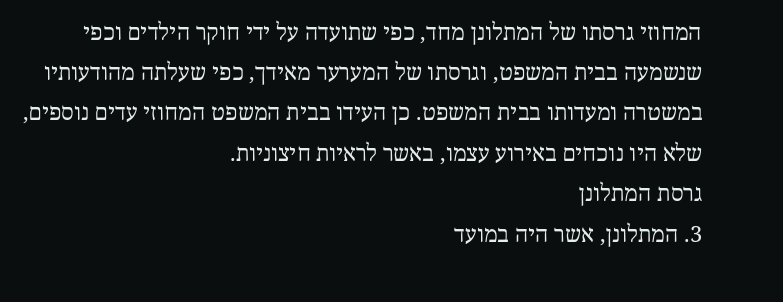המחוזי גרסתו של המתלונן מחד, כפי שתועדה על ידי חוקר הילדים וכפי שנשמעה בבית המשפט, וגרסתו של המערער מאידך, כפי שעלתה מהודעותיו במשטרה ומעדותו בבית המשפט. כן העידו בבית המשפט המחוזי עדים נוספים, שלא היו נוכחים באירוע עצמו, באשר לראיות חיצוניות.
גרסת המתלונן
3. המתלונן, אשר היה במועד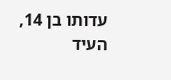עדותו בן 14, העיד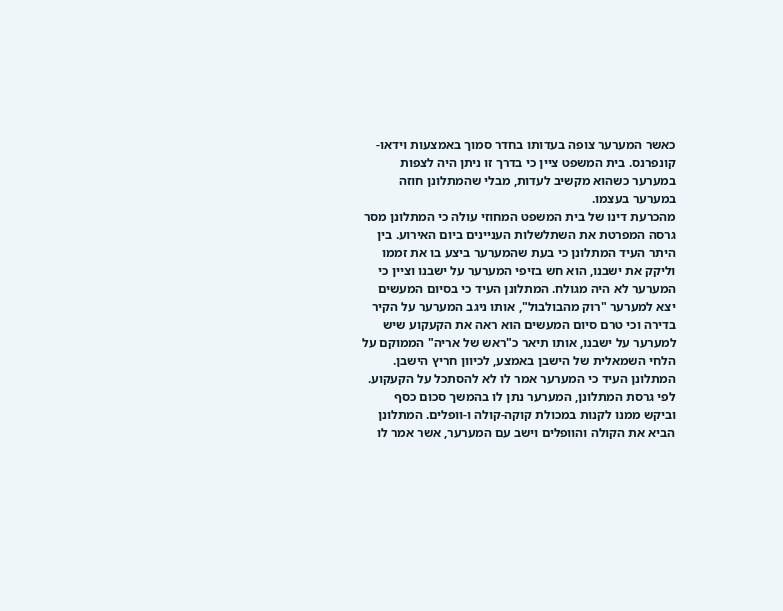כאשר המערער צופה בעדותו בחדר סמוך באמצעות וידאו-קונפרנס. בית המשפט ציין כי בדרך זו ניתן היה לצפות במערער כשהוא מקשיב לעדות, מבלי שהמתלונן חוזה במערער בעצמו.
מהכרעת דינו של בית המשפט המחוזי עולה כי המתלונן מסר גרסה המפרטת את השתלשלות העניינים ביום האירוע. בין היתר העיד המתלונן כי בעת שהמערער ביצע בו את זממו וליקק את ישבנו, הוא חש בזיפי המערער על ישבנו וציין כי המערער לא היה מגולח. המתלונן העיד כי בסיום המעשים יצא למערער "רוק מהבולבול", אותו ניגב המערער על הקיר בדירה וכי טרם סיום המעשים הוא ראה את הקעקוע שיש למערער על ישבנו, אותו תיאר כ"ראש של אריה" הממוקם על הלחי השמאלית של הישבן באמצע, לכיוון חריץ הישבן. המתלונן העיד כי המערער אמר לו לא להסתכל על הקעקוע. לפי גרסת המתלונן, המערער נתן לו בהמשך סכום כסף וביקש ממנו לקנות במכולת קוקה-קולה ו-וופלים. המתלונן הביא את הקולה והוופלים וישב עם המערער, אשר אמר לו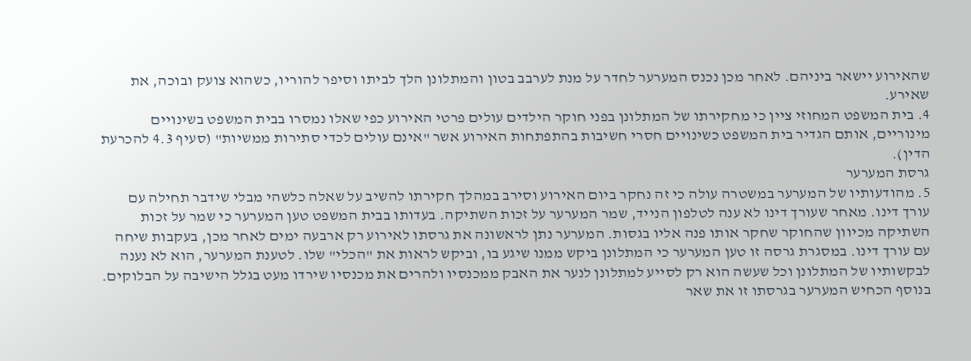שהאירוע יישאר ביניהם. לאחר מכן נכנס המערער לחדר על מנת לערבב בטון והמתלונן הלך לביתו וסיפר להוריו, כשהוא צועק ובוכה, את שאירע.
4. בית המשפט המחוזי ציין כי מחקירתו של המתלונן בפני חוקר הילדים עולים פרטי האירוע כפי שאלו נמסרו בבית המשפט בשינויים מינוריים, אותם הגדיר בית המשפט כשינויים חסרי חשיבות בהתפתחות האירוע אשר "אינם עולים לכדי סתירות ממשיות" (סעיף 4.3 להכרעת הדין).
גרסת המערער
5. מהודעותיו של המערער במשטרה עולה כי זה נחקר ביום האירוע וסירב במהלך חקירתו להשיב על שאלה כלשהי מבלי שידבר תחילה עם עורך דינו. מאחר שעורך דינו לא ענה לטלפון הנייד, שמר המערער על זכות השתיקה. בעדותו בבית המשפט טען המערער כי שמר על זכות השתיקה מכיוון שהחוקר שחקר אותו פנה אליו בגסות. המערער נתן לראשונה את גרסתו לאירוע רק ארבעה ימים לאחר מכן, בעקבות שיחה עם עורך דינו. במסגרת גרסה זו טען המערער כי המתלונן ביקש ממנו שיגע בו, וביקש לראות את "הכלי" שלו. לטענת המערער, הוא לא נענה לבקשותיו של המתלונן וכל שעשה הוא רק לסייע למתלונן לנער את האבק ממכנסיו ולהרים את מכנסיו שירדו מעט בגלל הישיבה על הבלוקים. בנוסף הכחיש המערער בגרסתו זו את שאר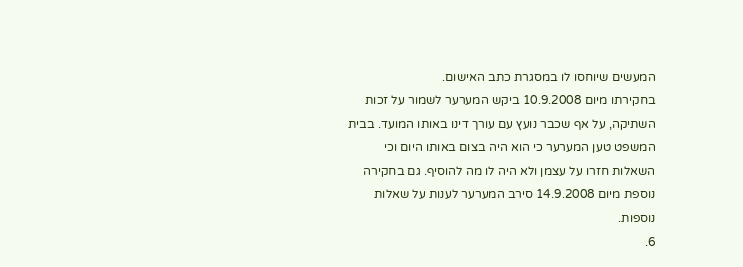המעשים שיוחסו לו במסגרת כתב האישום.
בחקירתו מיום 10.9.2008 ביקש המערער לשמור על זכות השתיקה, על אף שכבר נועץ עם עורך דינו באותו המועד. בבית המשפט טען המערער כי הוא היה בצום באותו היום וכי השאלות חזרו על עצמן ולא היה לו מה להוסיף. גם בחקירה נוספת מיום 14.9.2008 סירב המערער לענות על שאלות נוספות.
6.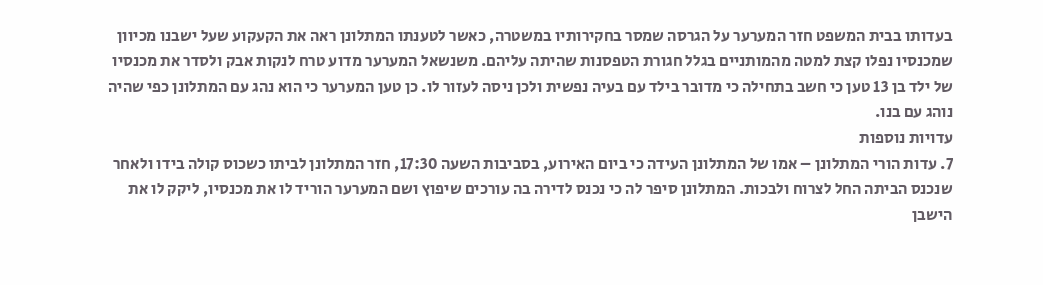בעדותו בבית המשפט חזר המערער על הגרסה שמסר בחקירותיו במשטרה, כאשר לטענתו המתלונן ראה את הקעקוע שעל ישבנו מכיוון שמכנסיו נפלו קצת למטה מהמותניים בגלל חגורת הטפסנות שהיתה עליהם. משנשאל המערער מדוע טרח לנקות אבק ולסדר את מכנסיו של ילד בן 13 טען כי חשב בתחילה כי מדובר בילד עם בעיה נפשית ולכן ניסה לעזור לו. כן טען המערער כי הוא נהג עם המתלונן כפי שהיה נוהג עם בנו.
עדויות נוספות
7. עדות הורי המתלונן – אמו של המתלונן העידה כי ביום האירוע, בסביבות השעה 17:30, חזר המתלונן לביתו כשכוס קולה בידו ולאחר שנכנס הביתה החל לצרוח ולבכות. המתלונן סיפר לה כי נכנס לדירה בה עורכים שיפוץ ושם המערער הוריד לו את מכנסיו, ליקק לו את הישבן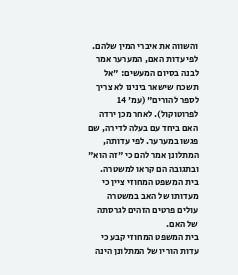והשווה את איברי המין שלהם. לפי עדות האם, המערער אמר לבנה בסיום המעשים: "אל תשכח שישאר בינינו לא צריך לספר להורים" (עמ' 14 לפרוטוקול). לאחר מכן ירדה האם ביחד עם בעלה לדירה, שם פגשו במערער. לפי עדותה, המתלונן אמר להם כי "זה הוא" ובתגובה הם קראו למשטרה. בית המשפט המחוזי ציין כי מעדותו של האב במשטרה עולים פרטים הזהים לגרסתה של האם.
בית המשפט המחוזי קבע כי עדות הוריו של המתלונן הינה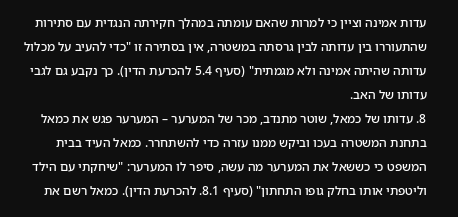עדות אמינה וציין כי למרות שהאם עומתה במהלך חקירתה הנגדית עם סתירות שהתעוררו בין עדותה לבין גרסתה במשטרה, אין בסתירה זו "כדי להעיב על מכלול עדותה שהיתה אמינה ולא מגמתית" (סעיף 5.4 להכרעת הדין). כך נקבע גם לגבי עדותו של האב.
8. עדותו של כמאל, שוטר מתנדב, מכר של המערער – המערער פגש את כמאל בתחנת המשטרה בעכו וביקש ממנו עזרה כדי להשתחרר. כמאל העיד בבית המשפט כי כששאל את המערער מה עשה, סיפר לו המערער: "שיחקתי עם הילד וליטפתי אותו בחלק גופו התחתון" (סעיף 8.1. להכרעת הדין). כמאל רשם את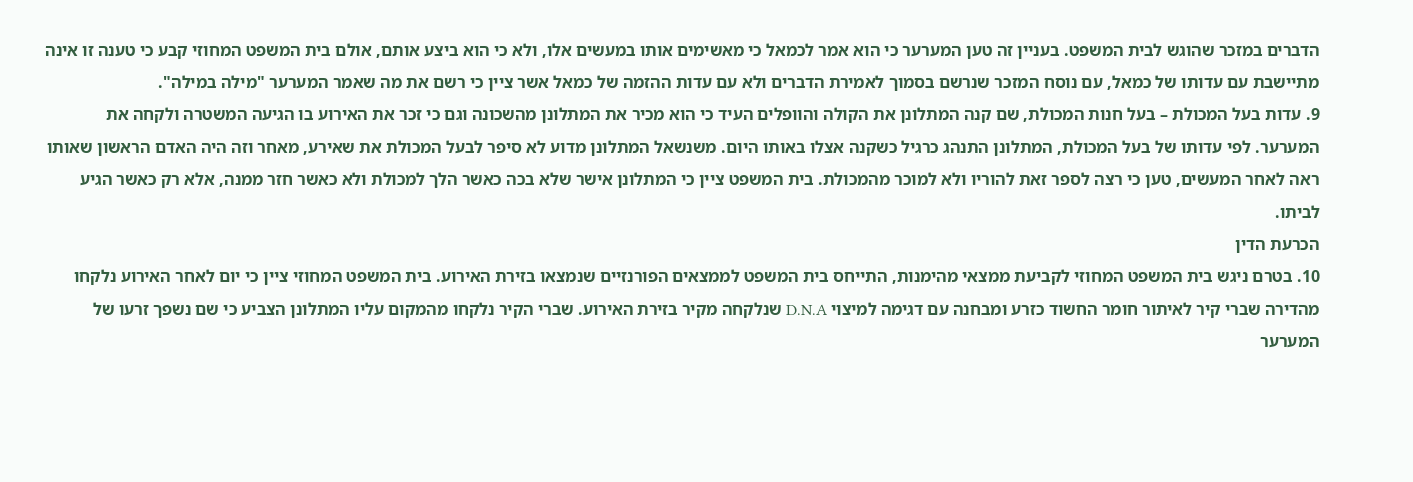הדברים במזכר שהוגש לבית המשפט. בעניין זה טען המערער כי הוא אמר לכמאל כי מאשימים אותו במעשים אלו, ולא כי הוא ביצע אותם, אולם בית המשפט המחוזי קבע כי טענה זו אינה מתיישבת עם עדותו של כמאל, עם נוסח המזכר שנרשם בסמוך לאמירת הדברים ולא עם עדות ההזמה של כמאל אשר ציין כי רשם את מה שאמר המערער "מילה במילה".
9. עדות בעל המכולת – בעל חנות המכולת, שם קנה המתלונן את הקולה והוופלים העיד כי הוא מכיר את המתלונן מהשכונה וגם כי זכר את האירוע בו הגיעה המשטרה ולקחה את המערער. לפי עדותו של בעל המכולת, המתלונן התנהג כרגיל כשקנה אצלו באותו היום. משנשאל המתלונן מדוע לא סיפר לבעל המכולת את שאירע, מאחר וזה היה האדם הראשון שאותו ראה לאחר המעשים, טען כי רצה לספר זאת להוריו ולא למוכר מהמכולת. בית המשפט ציין כי המתלונן אישר שלא בכה כאשר הלך למכולת ולא כאשר חזר ממנה, אלא רק כאשר הגיע לביתו.
הכרעת הדין
10. בטרם ניגש בית המשפט המחוזי לקביעת ממצאי מהימנות, התייחס בית המשפט לממצאים הפורנזיים שנמצאו בזירת האירוע. בית המשפט המחוזי ציין כי יום לאחר האירוע נלקחו מהדירה שברי קיר לאיתור חומר החשוד כזרע ומבחנה עם דגימה למיצוי D.N.A שנלקחה מקיר בזירת האירוע. שברי הקיר נלקחו מהמקום עליו המתלונן הצביע כי שם נשפך זרעו של המערער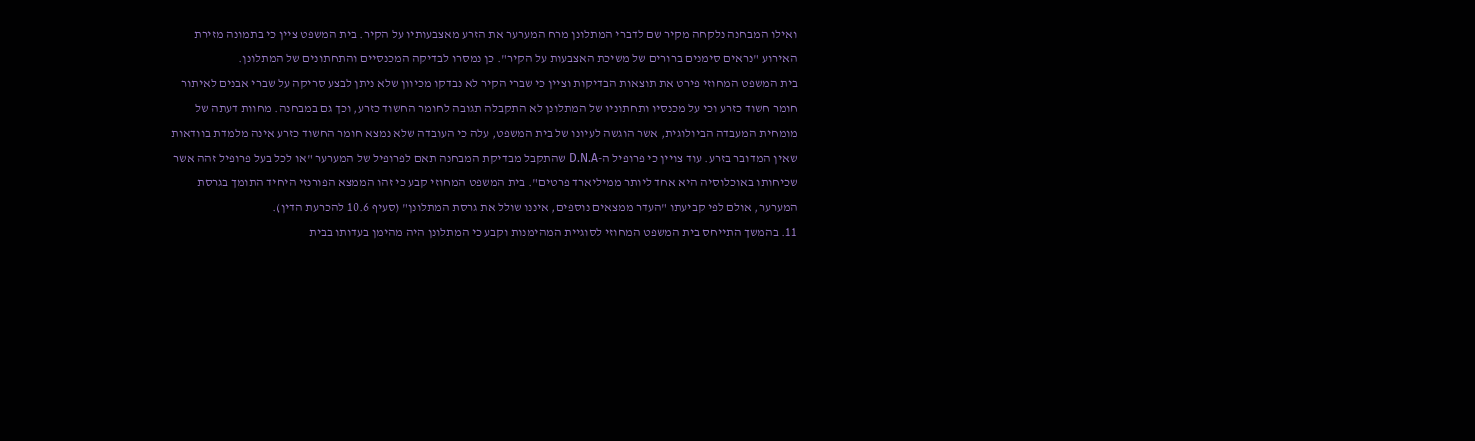ואילו המבחנה נלקחה מקיר שם לדברי המתלונן מרח המערער את הזרע מאצבעותיו על הקיר. בית המשפט ציין כי בתמונה מזירת האירוע "נראים סימנים ברורים של משיכת האצבעות על הקיר". כן נמסרו לבדיקה המכנסיים והתחתונים של המתלונן.
בית המשפט המחוזי פירט את תוצאות הבדיקות וציין כי שברי הקיר לא נבדקו מכיוון שלא ניתן לבצע סריקה על שברי אבנים לאיתור חומר חשוד כזרע וכי על מכנסיו ותחתוניו של המתלונן לא התקבלה תגובה לחומר החשוד כזרע, וכך גם במבחנה. מחוות דעתה של מומחית המעבדה הביולוגית, אשר הוגשה לעיונו של בית המשפט, עלה כי העובדה שלא נמצא חומר החשוד כזרע אינה מלמדת בוודאות שאין המדובר בזרע. עוד צויין כי פרופיל ה-D.N.A שהתקבל מבדיקת המבחנה תאם לפרופיל של המערער "או לכל בעל פרופיל זהה אשר שכיחותו באוכלוסיה היא אחד ליותר ממיליארד פרטים". בית המשפט המחוזי קבע כי זהו הממצא הפורנזי היחיד התומך בגרסת המערער, אולם לפי קביעתו "העדר ממצאים נוספים, איננו שולל את גרסת המתלונן" (סעיף 10.6 להכרעת הדין).
11. בהמשך התייחס בית המשפט המחוזי לסוגיית המהימנות וקבע כי המתלונן היה מהימן בעדותו בבית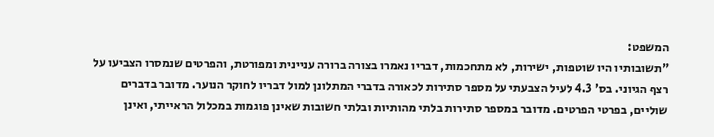המשפט:
"תשובותיו היו שוטפות, ישירות, לא מתחכמות, דבריו נאמרו בצורה ברורה עניינית ומפורטת, והפרטים שנמסרו הצביעו על רצף הגיוני. בס' 4.3 לעיל הצבעתי על מספר סתירות לכאורה בדברי המתלונן למול דבריו לחוקר הנוער. מדובר בדברים שוליים, בפרטי הפרטים. מדובר במספר סתירות בלתי מהותיות ובלתי חשובות שאינן פוגמות במכלול הראייתי, ואינן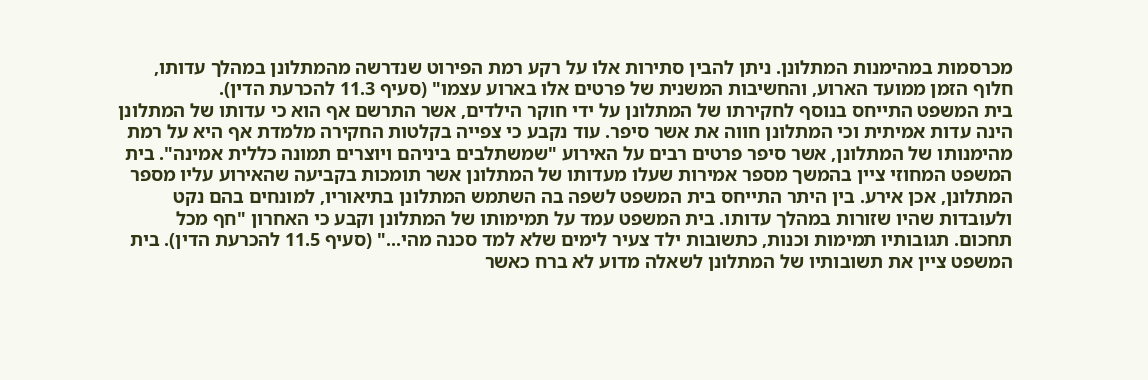מכרסמות במהימנות המתלונן. ניתן להבין סתירות אלו על רקע רמת הפירוט שנדרשה מהמתלונן במהלך עדותו, חלוף הזמן ממועד הארוע, והחשיבות המשנית של פרטים אלו בארוע עצמו" (סעיף 11.3 להכרעת הדין).
בית המשפט התייחס בנוסף לחקירתו של המתלונן על ידי חוקר הילדים, אשר התרשם אף הוא כי עדותו של המתלונן הינה עדות אמיתית וכי המתלונן חווה את אשר סיפר. עוד נקבע כי צפייה בקלטות החקירה מלמדת אף היא על רמת מהימנותו של המתלונן, אשר סיפר פרטים רבים על האירוע "שמשתלבים ביניהם ויוצרים תמונה כללית אמינה". בית המשפט המחוזי ציין בהמשך מספר אמירות שעלו מעדותו של המתלונן אשר תומכות בקביעה שהאירוע עליו מספר המתלונן, אכן אירע. בין היתר התייחס בית המשפט לשפה בה השתמש המתלונן בתיאוריו, למונחים בהם נקט ולעובדות שהיו שזורות במהלך עדותו. בית המשפט עמד על תמימותו של המתלונן וקבע כי האחרון "חף מכל תחכום. תגובותיו תמימות וכנות, כתשובות ילד צעיר לימים שלא למד סכנה מהי..." (סעיף 11.5 להכרעת הדין). בית המשפט ציין את תשובותיו של המתלונן לשאלה מדוע לא ברח כאשר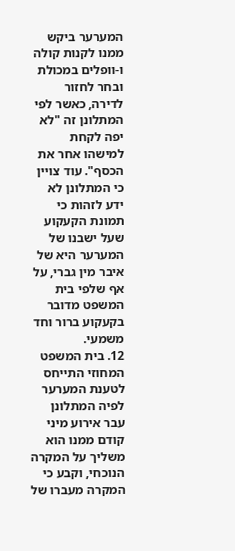המערער ביקש ממנו לקנות קולה ו-וופלים במכולת ובחר לחזור לדירה, כאשר לפי המתלונן זה "לא יפה לקחת למישהו אחר את הכסף". עוד צויין כי המתלונן לא ידע לזהות כי תמונת הקעקוע שעל ישבנו של המערער היא של איבר מין גברי, על אף שלפי בית המשפט מדובר בקעקוע ברור וחד משמעי.
12. בית המשפט המחוזי התייחס לטענת המערער לפיה המתלונן עבר אירוע מיני קודם ממנו הוא משליך על המקרה הנוכחי, וקבע כי המקרה מעברו של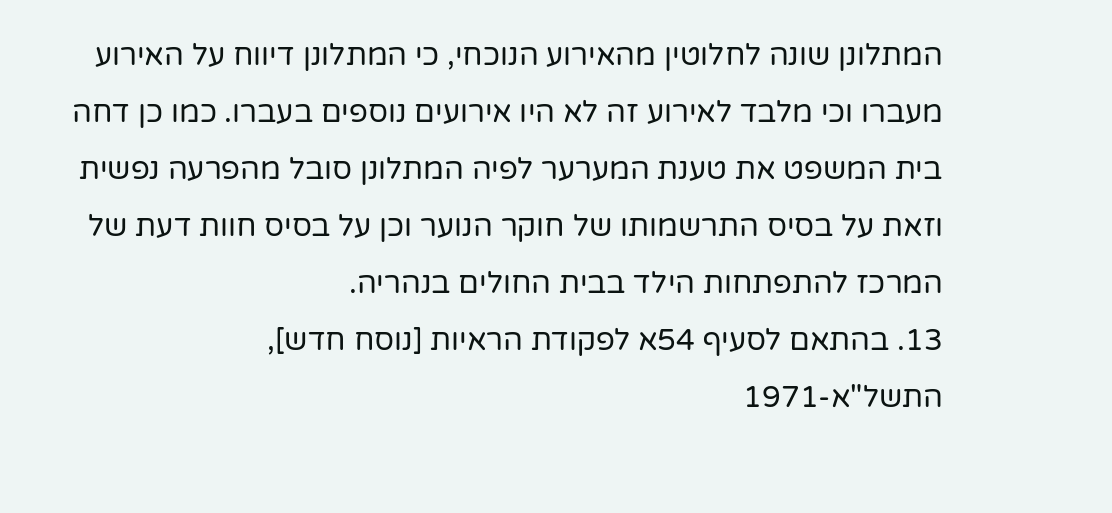המתלונן שונה לחלוטין מהאירוע הנוכחי, כי המתלונן דיווח על האירוע מעברו וכי מלבד לאירוע זה לא היו אירועים נוספים בעברו. כמו כן דחה בית המשפט את טענת המערער לפיה המתלונן סובל מהפרעה נפשית וזאת על בסיס התרשמותו של חוקר הנוער וכן על בסיס חוות דעת של המרכז להתפתחות הילד בבית החולים בנהריה.
13. בהתאם לסעיף 54א לפקודת הראיות [נוסח חדש], התשל"א-1971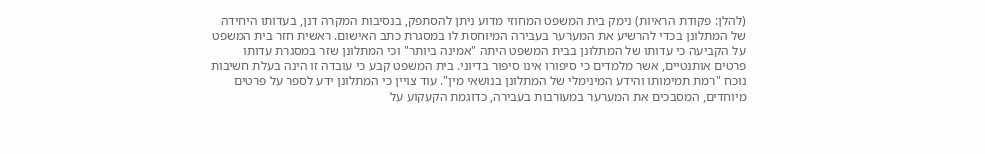(להלן: פקודת הראיות) נימק בית המשפט המחוזי מדוע ניתן להסתפק, בנסיבות המקרה דנן, בעדותו היחידה של המתלונן בכדי להרשיע את המערער בעבירה המיוחסת לו במסגרת כתב האישום. ראשית חזר בית המשפט על הקביעה כי עדותו של המתלונן בבית המשפט היתה "אמינה ביותר" וכי המתלונן שזר במסגרת עדותו פרטים אותנטיים, אשר מלמדים כי סיפורו אינו סיפור בדיוני. בית המשפט קבע כי עובדה זו הינה בעלת חשיבות נוכח "רמת תמימותו והידע המינימלי של המתלונן בנושאי מין". עוד צויין כי המתלונן ידע לספר על פרטים מיוחדים, המסבכים את המערער במעורבות בעבירה, כדוגמת הקעקוע על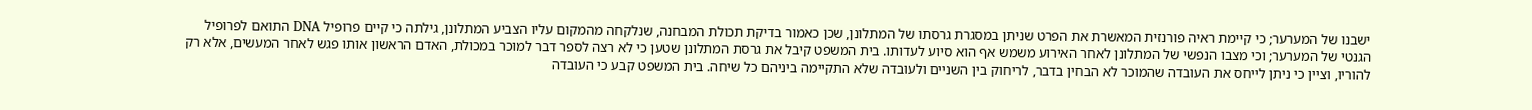ישבנו של המערער; כי קיימת ראיה פורנזית המאשרת את הפרט שניתן במסגרת גרסתו של המתלונן, שכן כאמור בדיקת תכולת המבחנה, שנלקחה מהמקום עליו הצביע המתלונן, גילתה כי קיים פרופיל DNA התואם לפרופיל הגנטי של המערער; וכי מצבו הנפשי של המתלונן לאחר האירוע משמש אף הוא סיוע לעדותו. בית המשפט קיבל את גרסת המתלונן שטען כי לא רצה לספר דבר למוכר במכולת, האדם הראשון אותו פגש לאחר המעשים, אלא רק להוריו, וציין כי ניתן לייחס את העובדה שהמוכר לא הבחין בדבר, לריחוק בין השניים ולעובדה שלא התקיימה ביניהם כל שיחה. בית המשפט קבע כי העובדה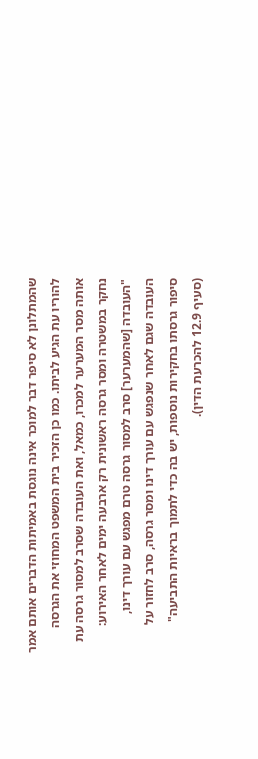שהמתלונן לא סיפר דבר למוכר אינה נוגסת באמיתות הדברים אותם אמר להוריו עת הגיע לביתו. כמו כן הזכיר בית המשפט המחוזי את הגרסה אותה מסר המערער למכרו, כמאל, ואת העובדה שסרב למסור גרסה עת נחקר במשטרה ומסר גרסה ראשונית רק ארבעה ימים לאחר האירוע:
"העובדה [שהמערער] סרב למסור גרסה טרם מפגש עם עורך דינו, העובדה שגם לאחר שנפגש עם עורך דינו ומסר גרסה, סרב לחזור על סיפור גרסתו בחקירות נוספות, יש בה כדי לתמוך בראיות התביעה" (סעיף 12.9 להכרעת הדין).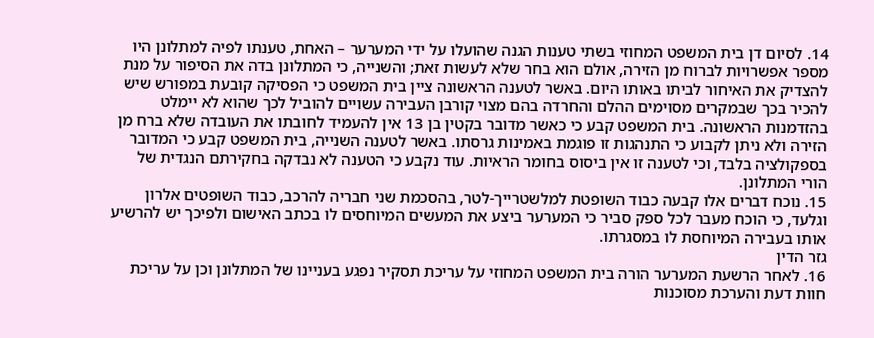14. לסיום דן בית המשפט המחוזי בשתי טענות הגנה שהועלו על ידי המערער – האחת, טענתו לפיה למתלונן היו מספר אפשרויות לברוח מן הזירה, אולם הוא בחר שלא לעשות זאת; והשנייה, כי המתלונן בדה את הסיפור על מנת להצדיק את האיחור לביתו באותו היום. באשר לטענה הראשונה ציין בית המשפט כי הפסיקה קובעת במפורש שיש להכיר בכך שבמקרים מסוימים ההלם והחרדה בהם מצוי קורבן העבירה עשויים להוביל לכך שהוא לא יימלט בהזדמנות הראשונה. בית המשפט קבע כי כאשר מדובר בקטין בן 13 אין להעמיד לחובתו את העובדה שלא ברח מן הזירה ולא ניתן לקבוע כי התנהגות זו פוגמת באמינות גרסתו. באשר לטענה השנייה, בית המשפט קבע כי המדובר בספקולציה בלבד, וכי לטענה זו אין ביסוס בחומר הראיות. עוד נקבע כי הטענה לא נבדקה בחקירתם הנגדית של הורי המתלונן.
15. נוכח דברים אלו קבעה כבוד השופטת למלשטרייך-לטר, בהסכמת שני חבריה להרכב, כבוד השופטים אלרון וגלעד, כי הוכח מעבר לכל ספק סביר כי המערער ביצע את המעשים המיוחסים לו בכתב האישום ולפיכך יש להרשיע אותו בעבירה המיוחסת לו במסגרתו.
גזר הדין
16. לאחר הרשעת המערער הורה בית המשפט המחוזי על עריכת תסקיר נפגע בעניינו של המתלונן וכן על עריכת חוות דעת והערכת מסוכנות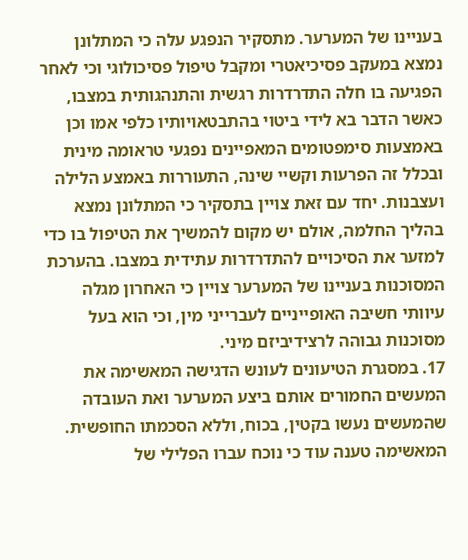בעניינו של המערער. מתסקיר הנפגע עלה כי המתלונן נמצא במעקב פסיכיאטרי ומקבל טיפול פסיכולוגי וכי לאחר הפגיעה בו חלה התדרדרות רגשית והתנהגותית במצבו, כאשר הדבר בא לידי ביטוי בהתבטאויותיו כלפי אמו וכן באמצעות סימפטומים המאפיינים נפגעי טראומה מינית ובכלל זה הפרעות וקשיי שינה, התעוררות באמצע הלילה ועצבנות. יחד עם זאת צויין בתסקיר כי המתלונן נמצא בהליך החלמה, אולם יש מקום להמשיך את הטיפול בו כדי למזער את הסיכויים להתדרדרות עתידית במצבו. בהערכת המסוכנות בעניינו של המערער צויין כי האחרון מגלה עיוותי חשיבה האופייניים לעברייני מין, וכי הוא בעל מסוכנות גבוהה לרצידיביזם מיני.
17. במסגרת הטיעונים לעונש הדגישה המאשימה את המעשים החמורים אותם ביצע המערער ואת העובדה שהמעשים נעשו בקטין, בכוח, וללא הסכמתו החופשית. המאשימה טענה עוד כי נוכח עברו הפלילי של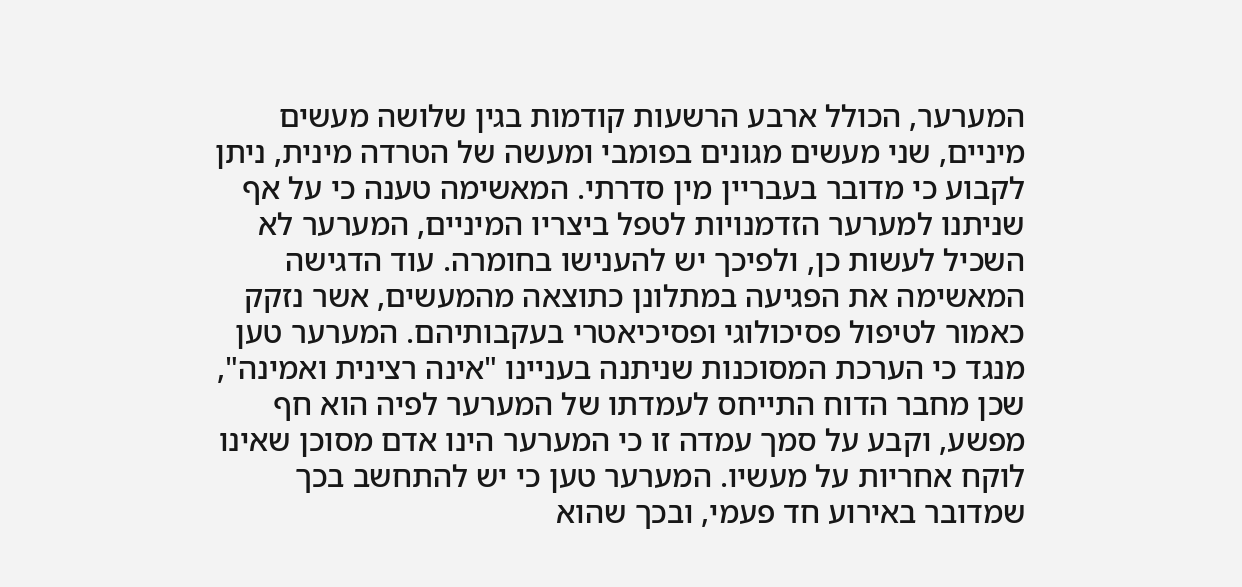המערער, הכולל ארבע הרשעות קודמות בגין שלושה מעשים מיניים, שני מעשים מגונים בפומבי ומעשה של הטרדה מינית, ניתן לקבוע כי מדובר בעבריין מין סדרתי. המאשימה טענה כי על אף שניתנו למערער הזדמנויות לטפל ביצריו המיניים, המערער לא השכיל לעשות כן, ולפיכך יש להענישו בחומרה. עוד הדגישה המאשימה את הפגיעה במתלונן כתוצאה מהמעשים, אשר נזקק כאמור לטיפול פסיכולוגי ופסיכיאטרי בעקבותיהם. המערער טען מנגד כי הערכת המסוכנות שניתנה בעניינו "אינה רצינית ואמינה", שכן מחבר הדוח התייחס לעמדתו של המערער לפיה הוא חף מפשע, וקבע על סמך עמדה זו כי המערער הינו אדם מסוכן שאינו לוקח אחריות על מעשיו. המערער טען כי יש להתחשב בכך שמדובר באירוע חד פעמי, ובכך שהוא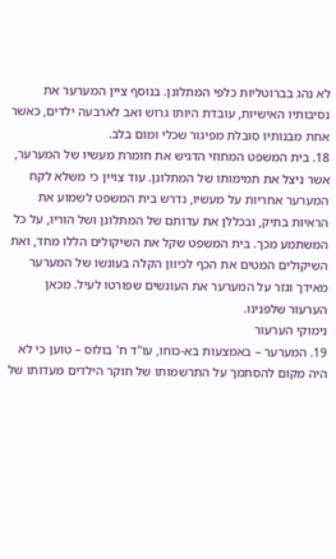לא נהג בברוטליות כלפי המתלונן. בנוסף ציין המערער את נסיבותיו האישיות, עובדת היותו גרוש ואב לארבעה ילדים, כאשר אחת מבנותיו סובלת מפיגור שכלי ומום בלב.
18. בית המשפט המחוזי הדגיש את חומרת מעשיו של המערער, אשר ניצל את תמימותו של המתלונן. עוד צויין כי משלא לקח המערער אחריות על מעשיו, נדרש בית המשפט לשמוע את הראיות בתיק, ובכללן את עדותם של המתלונן ושל הוריו, על כל המשתמע מכך. בית המשפט שקל את השיקולים הללו מחד, ואת השיקולים המטים את הכף לכיוון הקלה בעונשו של המערער מאידך וגזר על המערער את העונשים שפורטו לעיל. מכאן הערעור שלפנינו.
נימוקי הערעור
19. המערער – באמצעות בא-כוחו, עו"ד ח' בולוס – טוען כי לא היה מקום להסתמך על התרשמותו של חוקר הילדים מעדותו של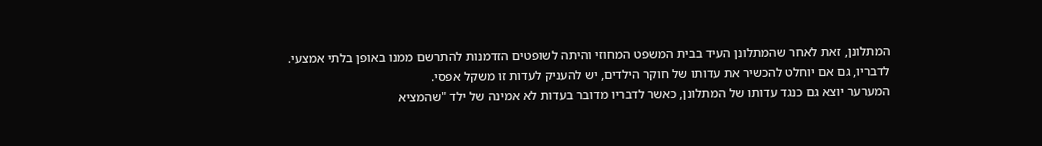המתלונן, זאת לאחר שהמתלונן העיד בבית המשפט המחוזי והיתה לשופטים הזדמנות להתרשם ממנו באופן בלתי אמצעי. לדבריו, גם אם יוחלט להכשיר את עדותו של חוקר הילדים, יש להעניק לעדות זו משקל אפסי.
המערער יוצא גם כנגד עדותו של המתלונן, כאשר לדבריו מדובר בעדות לא אמינה של ילד "שהמציא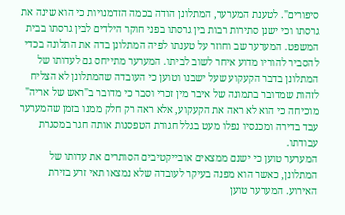סיפורים". לטענת המערער, המתלונן הודה בכמה הזדמנויות כי הוא שינה את גרסתו וכי ישנן סתירות רבות בין גרסתו בפני חוקר הילדים לבין גרסתו בבית המשפט. המערער שב וחוזר על טענתו לפיה המתלונן בדה את התלונה בכדי להסביר להוריו מדוע איחר לשוב לביתו. המערער מתייחס גם לעדותו של המתלונן בדבר הקעקוע שעל ישבנו וטוען כי העובדה שהמתלונן לא הצליח לזהות שמדובר בתמונה של איבר מין זכרי וסבר כי מדובר ב"ראש של אריה" מוכיחה כי הוא לא ראה את הקעקוע, אלא ראה רק חלק ממנו בזמן שהמערער עבד בדירה ומכנסיו נפלו מעט בגלל חגורת הטפסנות אותה חגר במסגרת עבודתו.
המערער טוען כי ישנם ממצאים אובייקטיבים הסותרים את עדותו של המתלונן, כאשר הוא מפנה בעיקר לעובדה שלא נמצאו תאי זרע בזירת האירוע. המערער טוען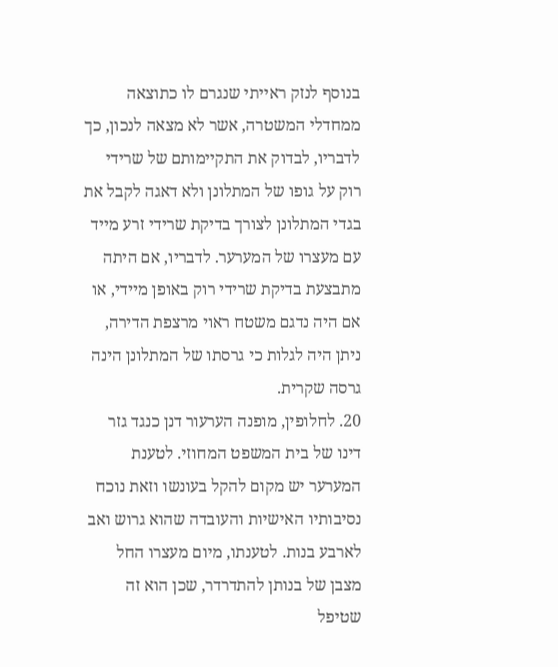בנוסף לנזק ראייתי שנגרם לו כתוצאה ממחדלי המשטרה, אשר לא מצאה לנכון, כך לדבריו, לבדוק את התקיימותם של שרידי רוק על גופו של המתלונן ולא דאגה לקבל את בגדי המתלונן לצורך בדיקת שרידי זרע מייד עם מעצרו של המערער. לדבריו, אם היתה מתבצעת בדיקת שרידי רוק באופן מיידי, או אם היה נדגם משטח ראוי מרצפת הדירה, ניתן היה לגלות כי גרסתו של המתלונן הינה גרסה שקרית.
20. לחלופין, מופנה הערעור דנן כנגד גזר דינו של בית המשפט המחוזי. לטענת המערער יש מקום להקל בעונשו וזאת נוכח נסיבותיו האישיות והעובדה שהוא גרוש ואב לארבע בנות. לטענתו, מיום מעצרו החל מצבן של בנותן להתדרדר, שכן הוא זה שטיפל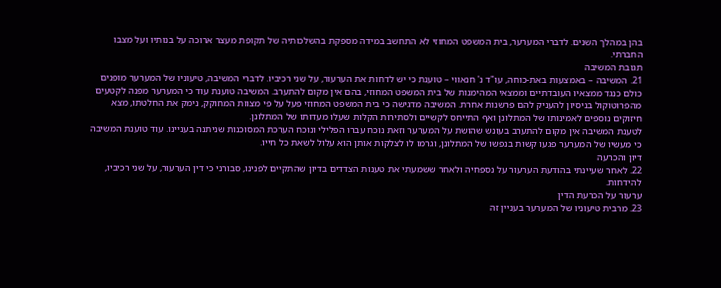בהן במהלך השנים. לדברי המערער, בית המשפט המחוזי לא התחשב במידה מספקת בהשלכותיה של תקופת מעצר ארוכה על בנותיו ועל מצבו החברתי.
תגובת המשיבה
21. המשיבה – באמצעות באת-כוחה, עו"ד נ' חנאווי – טוענת כי יש לדחות את הערעור, על שני רכיביו. לדברי המשיבה, טיעוניו של המערער מופנים כולם כנגד ממצאיו העובדתיים וממצאי המהימנות של בית המשפט המחוזי, בהם אין מקום להתערב. המשיבה טוענת עוד כי המערער מפנה לקטעים מהפרוטוקול בניסיון להעניק להם פרשנות אחרת. המשיבה מדגישה כי בית המשפט המחוזי פעל על פי מצוות המחוקק, נימק את החלטתו, מצא חיזוקים נוספים לאמינותו של המתלונן ואף התייחס לקשיים ולסתירות הקלות שעלו מעדותו של המתלונן.
לטענת המשיבה אין מקום להתערב בעונש שהושת על המערער וזאת נוכח עברו הפלילי ונוכח הערכת המסוכנות שניתנה בעניינו. עוד טוענת המשיבה כי מעשיו של המערער פגעו קשות בנפשו של המתלונן, וגרמו לו לצלקות אותן הוא עלול לשאת כל חייו.
דיון והכרעה
22. לאחר שעיינתי בהודעת הערעור על נספחיה ולאחר ששמעתי את טענות הצדדים בדיון שהתקיים לפנינו, סבורני כי דין הערעור, על שני רכיביו, להידחות.
ערעור על הכרעת הדין
23. מרבית טיעוניו של המערער בעניין זה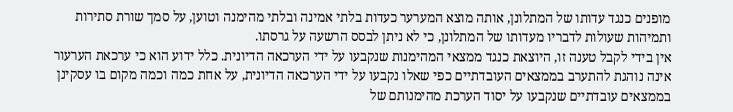מופנים כנגד עדותו של המתלונן, אותה מוצא המערער כעדות בלתי אמינה ובלתי מהימנה וטוען, על סמך שורת סתירות ותמיהות שעולות לדבריו מעדותו של המתלונן, כי לא ניתן לבסס הרשעה על גרסתו.
אין בידי לקבל טענה זו, היוצאת כנגד ממצאי המהימנות שנקבעו על ידי הערכאה הדיונית. כלל ידוע הוא כי ערכאת הערעור אינה נוהגת להתערב בממצאים העובדתיים כפי שאלו נקבעו על ידי הערכאה הדיונית, על אחת כמה וכמה מקום בו עסקינן בממצאים עובדתיים שנקבעו על יסוד הערכת מהימנותם של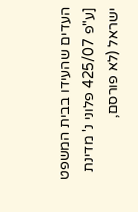העדים שהעידו בבית המשפט [ע"פ 425/07 פלוני נ' מדינת ישראל (לא פורסם,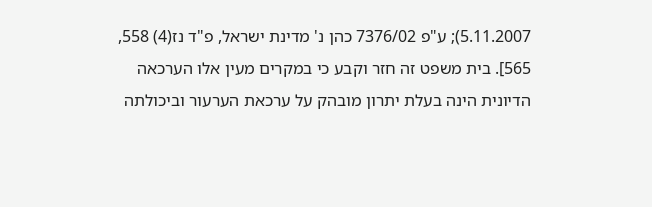5.11.2007); ע"פ 7376/02 כהן נ' מדינת ישראל, פ"ד נז(4) 558, 565]. בית משפט זה חזר וקבע כי במקרים מעין אלו הערכאה הדיונית הינה בעלת יתרון מובהק על ערכאת הערעור וביכולתה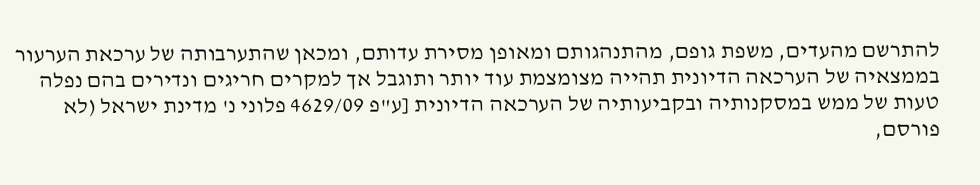להתרשם מהעדים, משפת גופם, מהתנהגותם ומאופן מסירת עדותם, ומכאן שהתערבותה של ערכאת הערעור בממצאיה של הערכאה הדיונית תהייה מצומצמת עוד יותר ותוגבל אך למקרים חריגים ונדירים בהם נפלה טעות של ממש במסקנותיה ובקביעותיה של הערכאה הדיונית [ע"פ 4629/09 פלוני נ' מדינת ישראל (לא פורסם,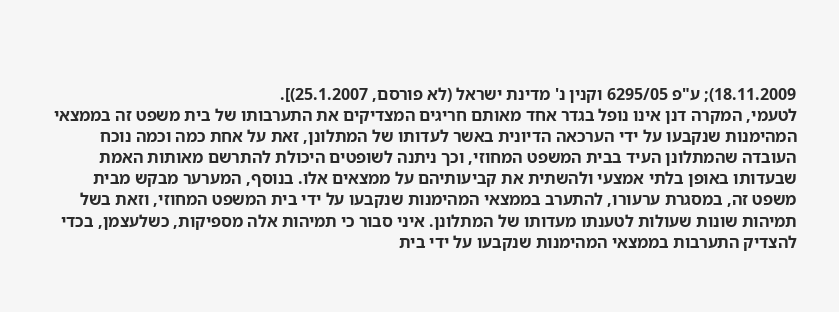18.11.2009); ע"פ 6295/05 וקנין נ' מדינת ישראל (לא פורסם, 25.1.2007)].
לטעמי, המקרה דנן אינו נופל בגדר אחד מאותם חריגים המצדיקים את התערבותו של בית משפט זה בממצאי המהימנות שנקבעו על ידי הערכאה הדיונית באשר לעדותו של המתלונן, זאת על אחת כמה וכמה נוכח העובדה שהמתלונן העיד בבית המשפט המחוזי, וכך ניתנה לשופטים היכולת להתרשם מאותות האמת שבעדותו באופן בלתי אמצעי ולהשתית את קביעותיהם על ממצאים אלו. בנוסף, המערער מבקש מבית משפט זה, במסגרת ערעורו, להתערב בממצאי המהימנות שנקבעו על ידי בית המשפט המחוזי, וזאת בשל תמיהות שונות שעולות לטענתו מעדותו של המתלונן. איני סבור כי תמיהות אלה מספיקות, כשלעצמן, בכדי להצדיק התערבות בממצאי המהימנות שנקבעו על ידי בית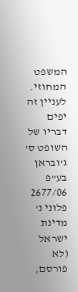המשפט המחוזי. לעניין זה יפים דבריו של השופט ס' ג'ובראן בע"פ 2677/06 פלוני נ' מדינת ישראל (לא פורסם,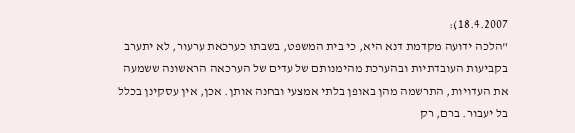18.4.2007):
"הלכה ידועה מקדמת דנא היא, כי בית המשפט, בשבתו כערכאת ערעור, לא יתערב בקביעות העובדתיות ובהערכת מהימנותם של עדים של הערכאה הראשונה ששמעה את העדויות, התרשמה מהן באופן בלתי אמצעי ובחנה אותן. אכן, אין עסקינן בכלל בל יעבור. ברם, רק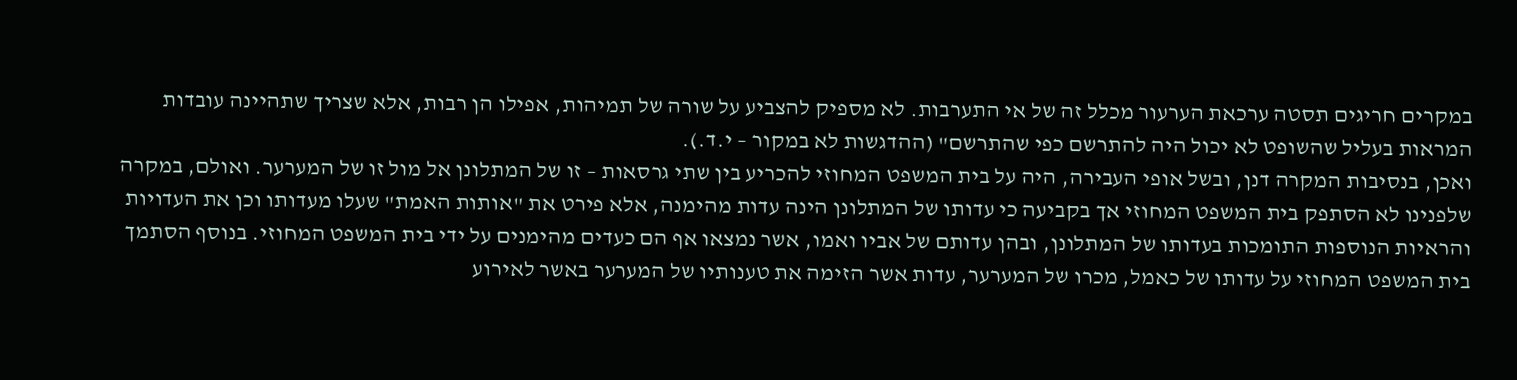במקרים חריגים תסטה ערכאת הערעור מכלל זה של אי התערבות. לא מספיק להצביע על שורה של תמיהות, אפילו הן רבות, אלא שצריך שתהיינה עובדות המראות בעליל שהשופט לא יכול היה להתרשם כפי שהתרשם" (ההדגשות לא במקור – י.ד.).
ואכן, בנסיבות המקרה דנן, ובשל אופי העבירה, היה על בית המשפט המחוזי להכריע בין שתי גרסאות – זו של המתלונן אל מול זו של המערער. ואולם, במקרה שלפנינו לא הסתפק בית המשפט המחוזי אך בקביעה כי עדותו של המתלונן הינה עדות מהימנה, אלא פירט את "אותות האמת" שעלו מעדותו וכן את העדויות והראיות הנוספות התומכות בעדותו של המתלונן, ובהן עדותם של אביו ואמו, אשר נמצאו אף הם כעדים מהימנים על ידי בית המשפט המחוזי. בנוסף הסתמך בית המשפט המחוזי על עדותו של כאמל, מכרו של המערער, עדות אשר הזימה את טענותיו של המערער באשר לאירוע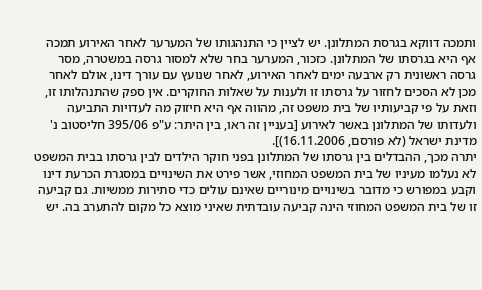ותמכה דווקא בגרסת המתלונן. יש לציין כי התנהגותו של המערער לאחר האירוע תמכה אף היא בגרסתו של המתלונן. כזכור, המערער בחר שלא למסור גרסה במשטרה, מסר גרסה ראשונית רק ארבעה ימים לאחר האירוע, לאחר שנועץ עם עורך דינו, אולם לאחר מכן לא הסכים לחזור על גרסתו זו ולענות על שאלות החוקרים. אין ספק שהתנהלותו זו, וזאת על פי קביעותיו של בית משפט זה, מהווה אף היא חיזוק מה לעדויות התביעה ולעדותו של המתלונן באשר לאירוע [בעניין זה ראו, בין היתר: ע"פ 395/06 חליסטוב נ' מדינת ישראל (לא פורסם, 16.11.2006)].
יתרה מכך, ההבדלים בין גרסתו של המתלונן בפני חוקר הילדים לבין גרסתו בבית המשפט לא נעלמו מעיניו של בית המשפט המחוזי, אשר פירט את השינויים במסגרת הכרעת דינו וקבע במפורש כי מדובר בשינויים מינוריים שאינם עולים כדי סתירות ממשיות. גם קביעה זו של בית המשפט המחוזי הינה קביעה עובדתית שאיני מוצא כל מקום להתערב בה. יש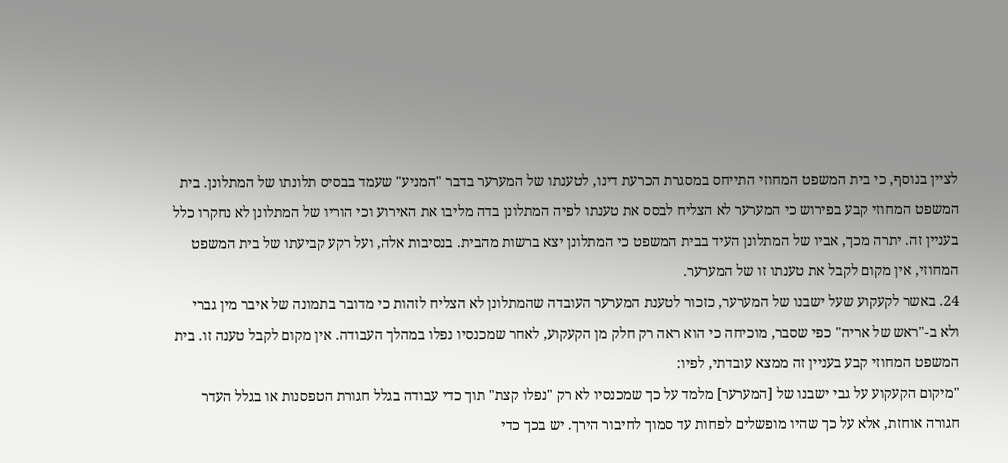לציין בנוסף, כי בית המשפט המחוזי התייחס במסגרת הכרעת דינו, לטענתו של המערער בדבר "המניע" שעמד בבסיס תלונתו של המתלונן. בית המשפט המחוזי קבע בפירוש כי המערער לא הצליח לבסס את טענתו לפיה המתלונן בדה מליבו את האירוע וכי הוריו של המתלונן לא נחקרו כלל בעניין זה. יתרה מכך, אביו של המתלונן העיד בבית המשפט כי המתלונן יצא ברשות מהבית. בנסיבות אלה, ועל רקע קביעתו של בית המשפט המחוזי, אין מקום לקבל את טענתו זו של המערער.
24. באשר לקעקוע שעל ישבנו של המערער, כזכור לטענת המערער העובדה שהמתלונן לא הצליח לזהות כי מדובר בתמונה של איבר מין גברי ולא ב-"ראש של אריה" כפי שסבר, מוכיחה כי הוא ראה רק חלק מן הקעקוע, לאחר שמכנסיו נפלו במהלך העבודה. אין מקום לקבל טענה זו. בית המשפט המחוזי קבע בעניין זה ממצא עובדתי, לפיו:
"מיקום הקעקוע על גבי ישבנו של [המערער] מלמד על כך שמכנסיו לא רק "נפלו קצת" תוך כדי עבודה בגלל חגורת הטפסנות או בגלל העדר חגורה אוחזת, אלא על כך שהיו מופשלים לפחות עד סמוך לחיבור הירך. יש בכך כדי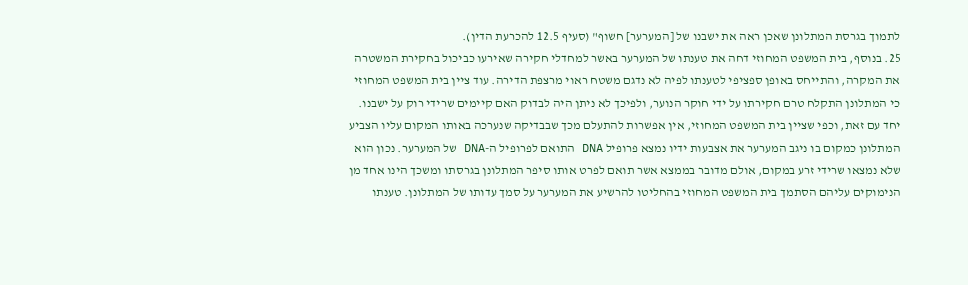לתמוך בגרסת המתלונן שאכן ראה את ישבנו של [המערער] חשוף" (סעיף 12.5 להכרעת הדין).
25. בנוסף, בית המשפט המחוזי דחה את טענתו של המערער באשר למחדלי חקירה שאירעו כביכול בחקירת המשטרה את המקרה, והתייחס באופן ספציפי לטענתו לפיה לא נדגם משטח ראוי מרצפת הדירה. עוד ציין בית המשפט המחוזי כי המתלונן התקלח טרם חקירתו על ידי חוקר הנוער, ולפיכך לא ניתן היה לבדוק האם קיימים שרידי רוק על ישבנו. יחד עם זאת, וכפי שציין בית המשפט המחוזי, אין אפשרות להתעלם מכך שבבדיקה שנערכה באותו המקום עליו הצביע המתלונן כמקום בו ניגב המערער את אצבעות ידיו נמצא פרופיל DNA התואם לפרופיל ה-DNA של המערער. נכון הוא שלא נמצאו שרידי זרע במקום, אולם מדובר בממצא אשר תואם לפרט אותו סיפר המתלונן בגרסתו ומשכך הינו אחד מן הנימוקים עליהם הסתמך בית המשפט המחוזי בהחליטו להרשיע את המערער על סמך עדותו של המתלונן. טענתו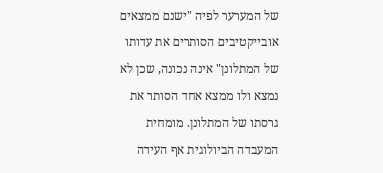של המערער לפיה "ישנם ממצאים אובייקטיבים הסותרים את עדותו של המתלונן" אינה נכונה, שכן לא נמצא ולו ממצא אחד הסותר את גרסתו של המתלונן. מומחית המעבדה הביולוגית אף העידה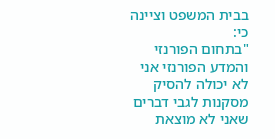בבית המשפט וציינה כי:
"בתחום הפורנזי והמדע הפורנזי אני לא יכולה להסיק מסקנות לגבי דברים שאני לא מוצאת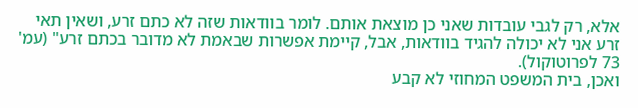אלא, רק לגבי עובדות שאני כן מוצאת אותם. לומר בוודאות שזה לא כתם זרע, ושאין תאי זרע אני לא יכולה להגיד בוודאות, אבל, קיימת אפשרות שבאמת לא מדובר בכתם זרע" (עמ' 73 לפרוטוקול).
ואכן, בית המשפט המחוזי לא קבע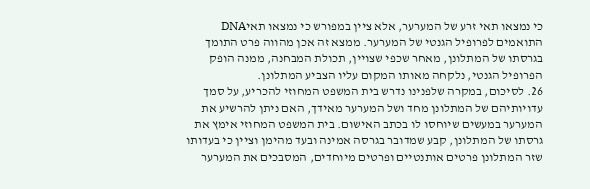כי נמצאו תאי זרע של המערער, אלא ציין במפורש כי נמצאו תאיDNA התואמים לפרופיל הגנטי של המערער. ממצא זה אכן מהווה פרט התומך בגרסתו של המתלונן, מאחר שכפי שצויין, תכולת המבחנה, ממנה הופק הפרופיל הגנטי, נלקחה מאותו המקום עליו הצביע המתלונן.
26. לסיכום, במקרה שלפנינו נדרש בית המשפט המחוזי להכריע, על סמך עדויותיהם של המתלונן מחד ושל המערער מאידך, האם ניתן להרשיע את המערער במעשים שיוחסו לו בכתב האישום. בית המשפט המחוזי אימץ את גרסתו של המתלונן, קבע שמדובר בגרסה אמינה ובעד מהימן וציין כי בעדותו שזר המתלונן פרטים אותנטיים ופרטים מיוחדים, המסבכים את המערער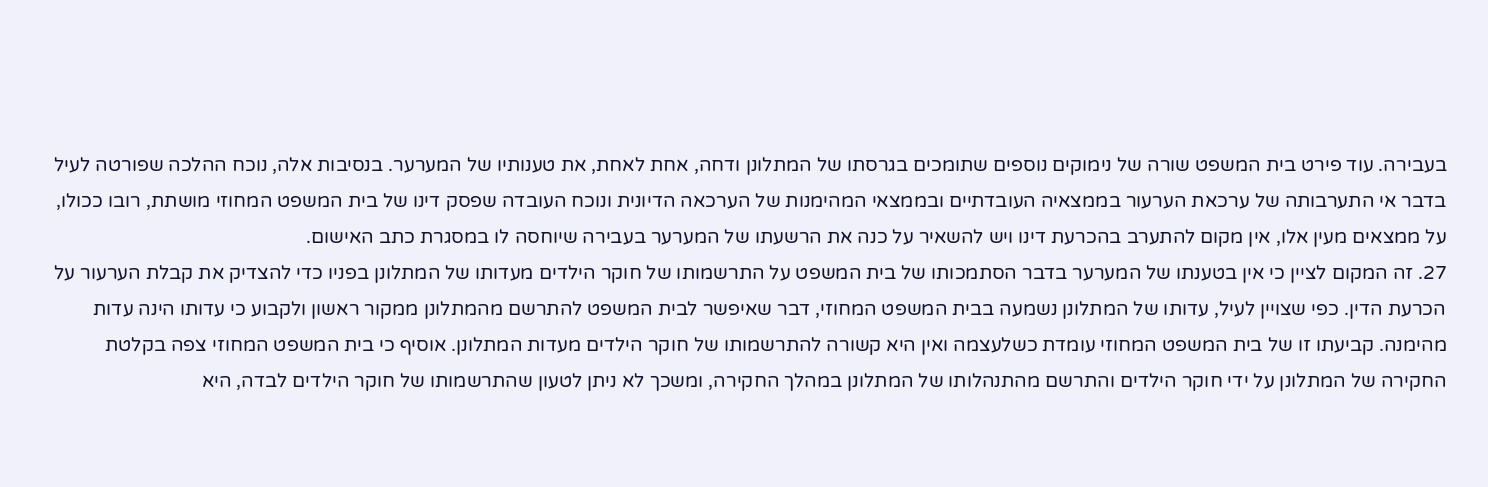בעבירה. עוד פירט בית המשפט שורה של נימוקים נוספים שתומכים בגרסתו של המתלונן ודחה, אחת לאחת, את טענותיו של המערער. בנסיבות אלה, נוכח ההלכה שפורטה לעיל בדבר אי התערבותה של ערכאת הערעור בממצאיה העובדתיים ובממצאי המהימנות של הערכאה הדיונית ונוכח העובדה שפסק דינו של בית המשפט המחוזי מושתת, רובו ככולו, על ממצאים מעין אלו, אין מקום להתערב בהכרעת דינו ויש להשאיר על כנה את הרשעתו של המערער בעבירה שיוחסה לו במסגרת כתב האישום.
27. זה המקום לציין כי אין בטענתו של המערער בדבר הסתמכותו של בית המשפט על התרשמותו של חוקר הילדים מעדותו של המתלונן בפניו כדי להצדיק את קבלת הערעור על הכרעת הדין. כפי שצויין לעיל, עדותו של המתלונן נשמעה בבית המשפט המחוזי, דבר שאיפשר לבית המשפט להתרשם מהמתלונן ממקור ראשון ולקבוע כי עדותו הינה עדות מהימנה. קביעתו זו של בית המשפט המחוזי עומדת כשלעצמה ואין היא קשורה להתרשמותו של חוקר הילדים מעדות המתלונן. אוסיף כי בית המשפט המחוזי צפה בקלטת החקירה של המתלונן על ידי חוקר הילדים והתרשם מהתנהלותו של המתלונן במהלך החקירה, ומשכך לא ניתן לטעון שהתרשמותו של חוקר הילדים לבדה, היא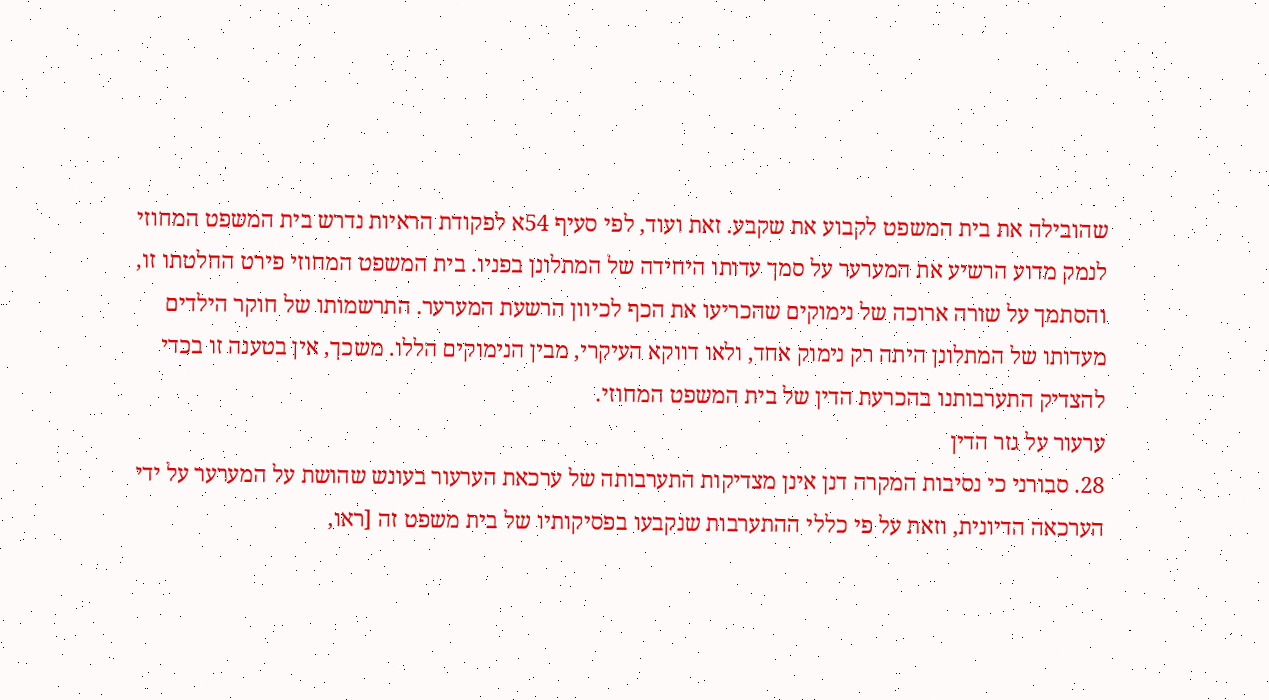שהובילה את בית המשפט לקבוע את שקבע. זאת ועוד, לפי סעיף 54א לפקודת הראיות נדרש בית המשפט המחוזי לנמק מדוע הרשיע את המערער על סמך עדותו היחידה של המתלונן בפניו. בית המשפט המחוזי פירט החלטתו זו, והסתמך על שורה ארוכה של נימוקים שהכריעו את הכף לכיוון הרשעת המערער. התרשמותו של חוקר הילדים מעדותו של המתלונן היתה רק נימוק אחד, ולאו דווקא העיקרי, מבין הנימוקים הללו. משכך, אין בטענה זו בכדי להצדיק התערבותנו בהכרעת הדין של בית המשפט המחוזי.
ערעור על גזר הדין
28. סבורני כי נסיבות המקרה דנן אינן מצדיקות התערבותה של ערכאת הערעור בעונש שהושת על המערער על ידי הערכאה הדיונית, וזאת על פי כללי ההתערבות שנקבעו בפסיקותיו של בית משפט זה [ראו,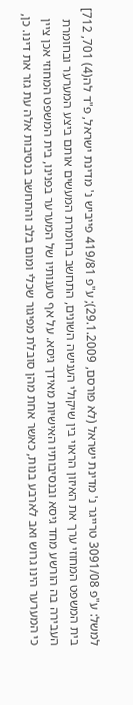למשל: ע"פ 3091/08 טרייגר נ' מדינת ישראל (לא פורסם, 29.1.2009); ע"פ 419/81 פייביש נ' מדינת ישראל, פ"ד לה(4) 701, 712] בית המשפט המחוזי ערך את האיזון הראוי בין שיקולי הענישה השונים, התחשב בחומרת המעשים אותם ביצע המערער ובחומרת העבירה בה הורשע מחד גיסא ובנסיבותיו האישיות מאידך גיסא. על אף טענותיו של המערער בפנינו, בית המשפט המחוזי אכן ציין כי המערער הינו גרוש ואב לארבע בנות, כאשר אחת מהן סובלת מפיגור שכלי ומום בלב והתחשב בנסיבות אלה עת גזר את דינו. כן,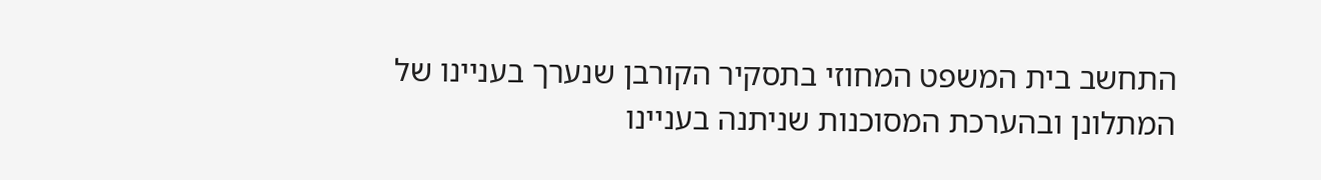התחשב בית המשפט המחוזי בתסקיר הקורבן שנערך בעניינו של המתלונן ובהערכת המסוכנות שניתנה בעניינו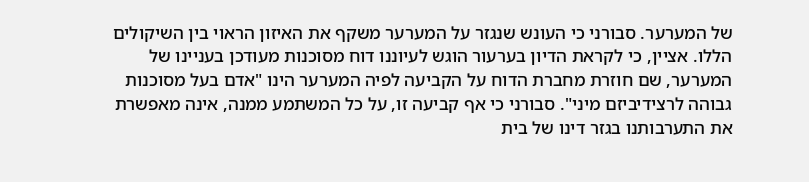של המערער. סבורני כי העונש שנגזר על המערער משקף את האיזון הראוי בין השיקולים הללו. אציין, כי לקראת הדיון בערעור הוגש לעיוננו דוח מסוכנות מעודכן בעניינו של המערער, שם חוזרת מחברת הדוח על הקביעה לפיה המערער הינו "אדם בעל מסוכנות גבוהה לרצידיביזם מיני". סבורני כי אף קביעה זו, על כל המשתמע ממנה, אינה מאפשרת את התערבותנו בגזר דינו של בית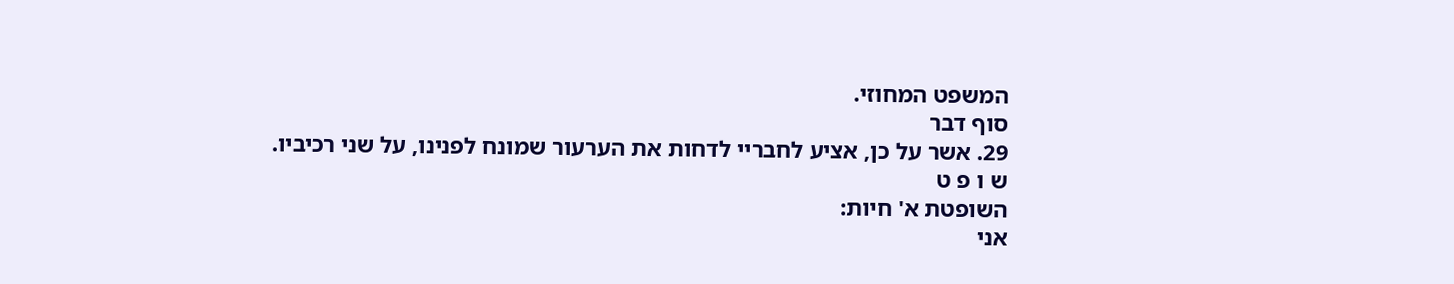המשפט המחוזי.
סוף דבר
29. אשר על כן, אציע לחבריי לדחות את הערעור שמונח לפנינו, על שני רכיביו.
ש ו פ ט
השופטת א' חיות:
אני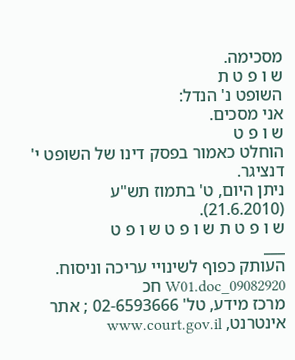מסכימה.
ש ו פ ט ת
השופט נ' הנדל:
אני מסכים.
ש ו פ ט
הוחלט כאמור בפסק דינו של השופט י' דנציגר.
ניתן היום, ט' בתמוז תש"ע (21.6.2010).
ש ו פ ט ת ש ו פ ט ש ו פ ט
___
העותק כפוף לשינויי עריכה וניסוח. 09082920_W01.doc חכ
מרכז מידע, טל' 02-6593666 ; אתר אינטרנט, www.court.gov.il